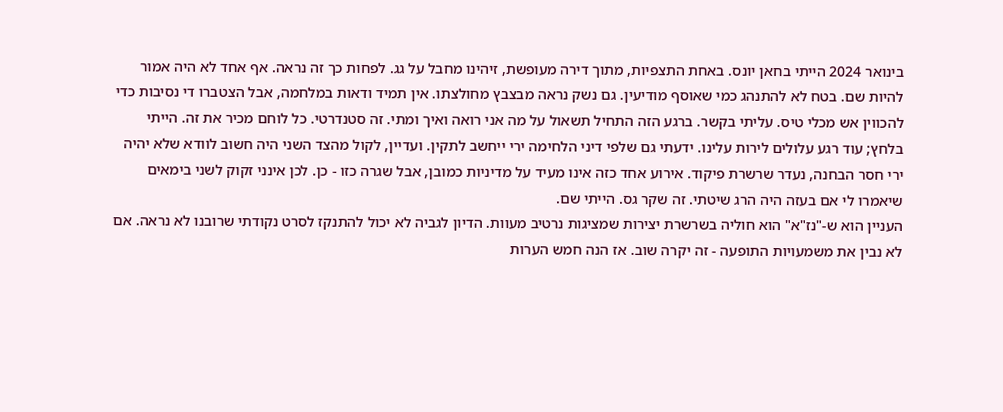בינואר 2024 הייתי בחאן יונס. באחת התצפיות, מתוך דירה מעופשת, זיהינו מחבל על גג. לפחות כך זה נראה. אף אחד לא היה אמור להיות שם. בטח לא להתנהג כמי שאוסף מודיעין. גם נשק נראה מבצבץ מחולצתו. אין תמיד ודאות במלחמה, אבל הצטברו די נסיבות כדי להכווין אש מכלי טיס. עליתי בקשר. ברגע הזה התחיל תשאול על מה אני רואה ואיך ומתי. זה סטנדרטי. כל לוחם מכיר את זה. הייתי בלחץ; עוד רגע עלולים לירות עלינו. ידעתי גם שלפי דיני הלחימה ירי ייחשב לתקין. ועדיין, לקול מהצד השני היה חשוב לוודא שלא יהיה ירי חסר הבחנה, נעדר שרשרת פיקוד. אירוע אחד כזה אינו מעיד על מדיניות כמובן, אבל שגרה כזו - כן. לכן אינני זקוק לשני בימאים שיאמרו לי אם בעזה היה הרג שיטתי. זה שקר גס. הייתי שם.
העניין הוא ש-"נז"א" הוא חוליה בשרשרת יצירות שמציגות נרטיב מעוות. הדיון לגביה לא יכול להתנקז לסרט נקודתי שרובנו לא נראה. אם לא נבין את משמעויות התופעה - זה יקרה שוב. אז הנה חמש הערות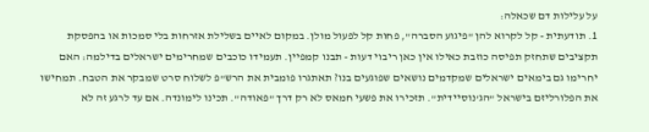על עלילות דם שכאלה:
1. תודעתית - קל לקרוא להן "פיגוע הסברה", פחות קל לפעול מולן. במקום לאיים בשלילת אזרחות בלי סמכות או בהפסקת תקציבים שתחזק תפיסה כוזבת כאילו אין כאן ריבוי דעות - תבנו קמפיין. תעמידו כוכבים שמחרימים ישראלים בדילמה: האם יחרימו גם בימאים ישראלים שמקדמים נושאים שפוגעים בנו? תאתגרו פומבית את הרש"פ לשלוח סרט שמבקר את הטבח. תמחישו את הפלורליזם בישראל "הג'נוסיידית". תזכירו את פשעי חמאס לא רק דרך "פאודה". תכינו לימונדה. אם עד לרגע זה לא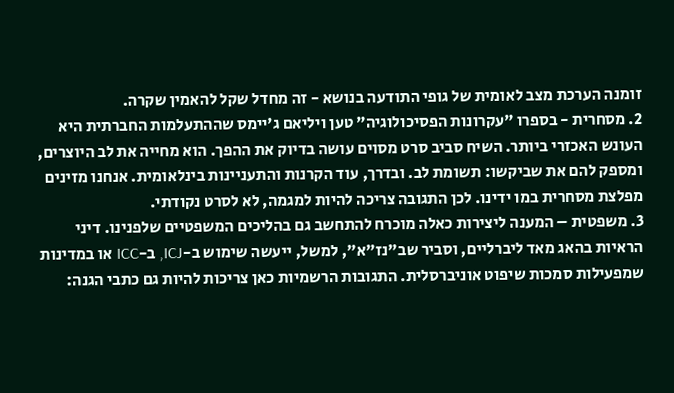זומנה הערכת מצב לאומית של גופי התודעה בנושא - זה מחדל שקל להאמין שקרה.
2. מסחרית - בספרו "עקרונות הפסיכולוגיה" טען ויליאם ג'יימס שההתעלמות החברתית היא העונש האכזרי ביותר. השיח סביב סרט מסוים עושה בדיוק את ההפך. הוא מחייה את לב היוצרים, ומספק להם את שביקשו: תשומת לב. ובדרך, עוד הקרנות והתעניינות בינלאומית. אנחנו מזינים מפלצת מסחרית במו ידינו. לכן התגובה צריכה להיות למגמה, לא לסרט נקודתי.
3. משפטית – המענה ליצירות כאלה מוכרח להתחשב גם בהליכים המשפטיים שלפנינו. דיני הראיות בהאג מאד ליברליים, וסביר שב"נז"א", למשל, ייעשה שימוש ב-ICJ, ב-ICC או במדינות שמפעילות סמכות שיפוט אוניברסלית. התגובות הרשמיות כאן צריכות להיות גם כתבי הגנה: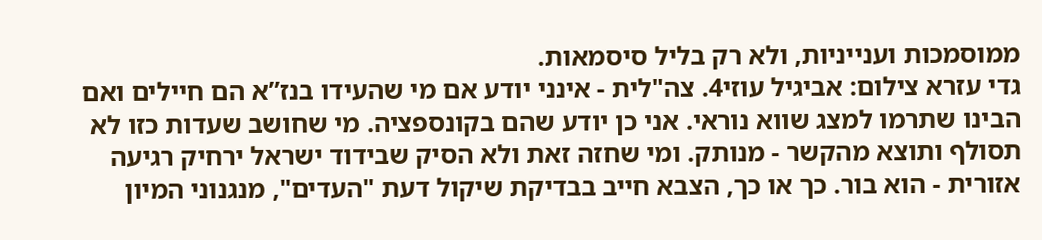ממוסמכות וענייניות, ולא רק בליל סיסמאות.
גדי עזרא צילום: אביגיל עוזי4. צה"לית - אינני יודע אם מי שהעידו בנז”א הם חיילים ואם הבינו שתרמו למצג שווא נוראי. אני כן יודע שהם בקונספציה. מי שחושב שעדות כזו לא תסולף ותוצא מהקשר - מנותק. ומי שחזה זאת ולא הסיק שבידוד ישראל ירחיק רגיעה אזורית - הוא בור. כך או כך, הצבא חייב בבדיקת שיקול דעת "העדים", מנגנוני המיון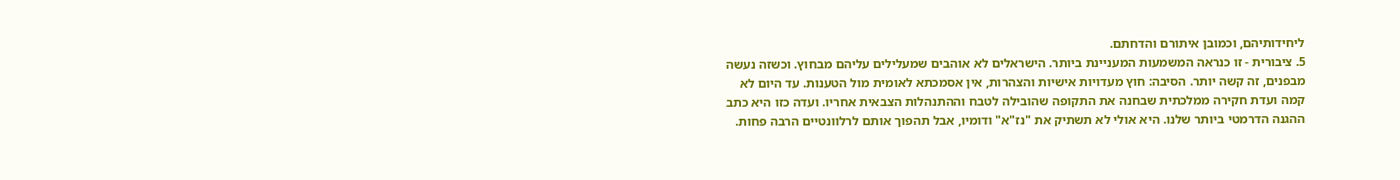ליחידותיהם, וכמובן איתורם והדחתם.
5. ציבורית - זו כנראה המשמעות המעניינת ביותר. הישראלים לא אוהבים שמעלילים עליהם מבחוץ. וכשזה נעשה מבפנים, זה קשה יותר. הסיבה: חוץ מעדויות אישיות והצהרות, אין אסמכתא לאומית מול הטענות. עד היום לא קמה ועדת חקירה ממלכתית שבחנה את התקופה שהובילה לטבח וההתנהלות הצבאית אחריו. ועדה כזו היא כתב ההגנה הדרמטי ביותר שלנו. היא אולי לא תשתיק את "נז"א" ודומיו, אבל תהפוך אותם לרלוונטיים הרבה פחות.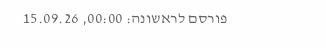פורסם לראשונה: 00:00, 15.09.26